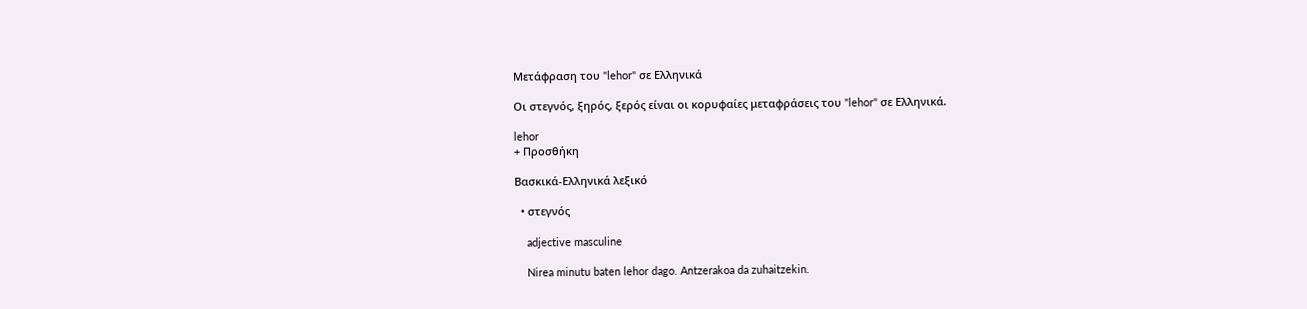Μετάφραση του "lehor" σε Ελληνικά

Οι στεγνός, ξηρός, ξερός είναι οι κορυφαίες μεταφράσεις του "lehor" σε Ελληνικά.

lehor
+ Προσθήκη

Βασκικά-Ελληνικά λεξικό

  • στεγνός

    adjective masculine

    Nirea minutu baten lehor dago. Antzerakoa da zuhaitzekin.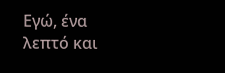Εγώ, ένα λεπτό και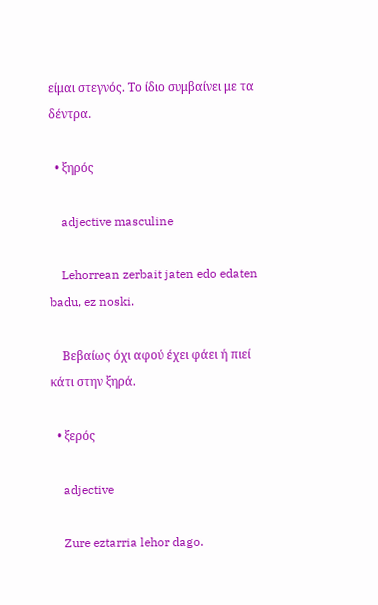είμαι στεγνός. Το ίδιο συμβαίνει με τα δέντρα.

  • ξηρός

    adjective masculine

    Lehorrean zerbait jaten edo edaten badu, ez noski.

    Βεβαίως όχι αφού έχει φάει ή πιεί κάτι στην ξηρά.

  • ξερός

    adjective

    Zure eztarria lehor dago.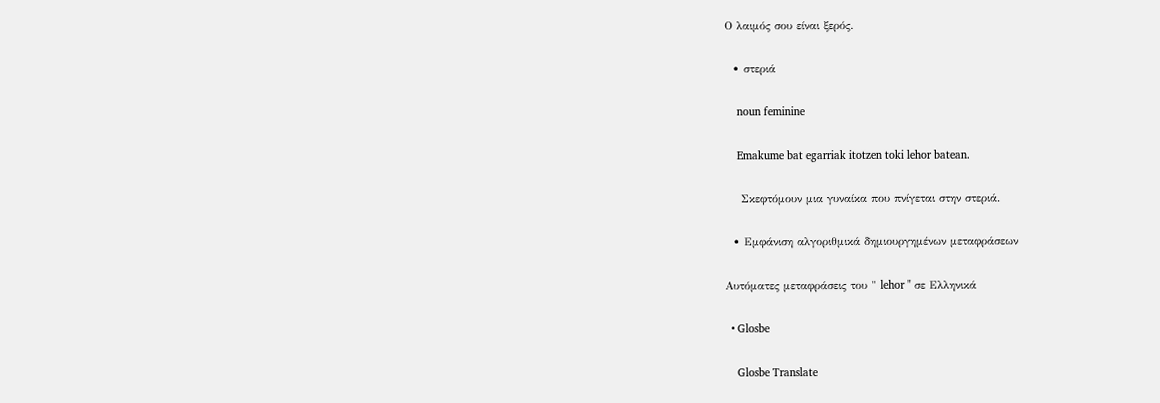Ο λαιμός σου είναι ξερός.

  • στεριά

    noun feminine

    Emakume bat egarriak itotzen toki lehor batean.

    Σκεφτόμουν μια γυναίκα που πνίγεται στην στεριά.

  • Εμφάνιση αλγοριθμικά δημιουργημένων μεταφράσεων

Αυτόματες μεταφράσεις του " lehor " σε Ελληνικά

  • Glosbe

    Glosbe Translate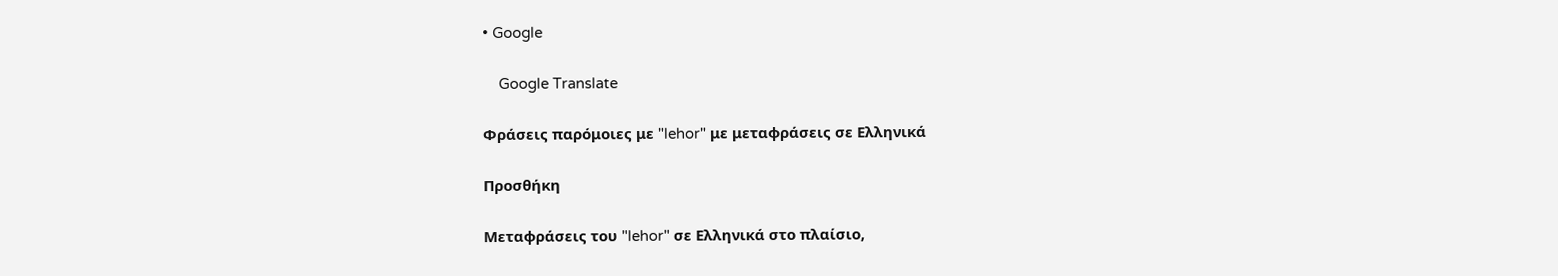• Google

    Google Translate

Φράσεις παρόμοιες με "lehor" με μεταφράσεις σε Ελληνικά

Προσθήκη

Μεταφράσεις του "lehor" σε Ελληνικά στο πλαίσιο,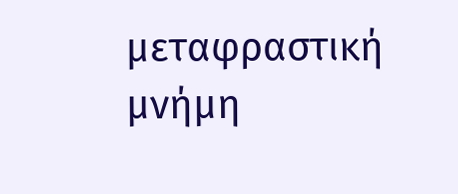μεταφραστική μνήμη